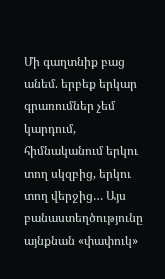Մի գաղտնիք բաց անեմ. երբեք երկար գրառումներ չեմ կարդում, հիմնականում երկու տող սկզբից, երկու տող վերջից… Այս բանաստեղծությունը այնքնան «փափուկ»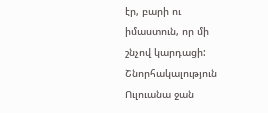էր, բարի ու իմաստուն, որ մի շնչով կարդացի: Շնորհակալություն Ուլուանա ջան